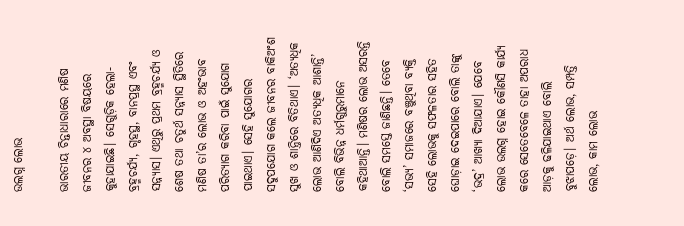ଉଲଗ୍ନ ଲୋଭ

ଭାରତୀୟ ଚିନ୍ତାଧାରାରେ ମଣିଷ ଜୀବନର ୪ ଅବସ୍ଥା ବିଷୟରେ କୁହାଯାଇଛି। ସେଗୁଡ଼ିକ ହେଲା-ବ୍ରହ୍ମଚର୍ଯ୍ୟ, ଗୃହସ୍ଥ, ବାନପ୍ରସ୍ଥ ଏବଂ ସନ୍ନ୍ୟାସ। ଏଥିରୁ ପ୍ରଥମ ବ୍ରହ୍ମଚର୍ଯ୍ୟ ଓ ଶେଷ ତଥା ଚତୁର୍ଥ ସନ୍ନ୍ୟାସ ସ୍ଥିତିରେ ମଣିଷ ତା’ର ଲୋଭ ଓ ଅହଂଭାବ ପରିତ୍ୟାଗ କରିବା ପାଇଁ ସୁଯୋଗ ପାଇଥାଏ। ସେହି ସୁଯୋଗର ସଦୁପଯୋଗ କଲେ ଜୀବନର ବାକିଅଂଶ ସୁଖ ଓ ଶାନ୍ତିରେ ବିତିଥାଏ। ‘ଅତ୍ୟଧିକ ଲୋଭ ଆଣିଦିଏ ଅତ୍ୟଧିକ ଆଶାନ୍ତି’ ବୋଲି ବିଭିନ୍ନ ଧର୍ମଗୁରୁମାନେ କହିଥାଆନ୍ତି। ମଣିଷର ଲୋଭ ଅସରନ୍ତି ବୋଲି ସମସ୍ତେ ଜାଣିଛନ୍ତି। ତେବେ ‘ସଭ୍ୟ’ ସମାଜରେ ବଞ୍ଚୁଥିବା ବ୍ୟକ୍ତି ସେହି ଲୋଭକୁ ସଫଳତାର ସହିତ ଘୋଡ଼ାଇ ଦେଇପାରେ ବୋଲି ତାଙ୍କୁ ‘ଭଦ୍ର’ ଆଖ୍ୟା ଦିଆଯାଏ। ଯେବେ ଲୋଭ ଉଲଗ୍ନ ହୋଇ କୌଣସି କାର୍ଯ୍ୟ କରେ ସେତେବେଳେ ତାହା ଅପରାଧ ଆଡ଼କୁ ଢଳିଯାଇଥାଏ ବୋଲି ବୁଝାପଡ଼େ। ଅର୍ଥ ଲୋଭ, ସମ୍ପତ୍ତି ଲୋଭ, କାମ ଲୋଭ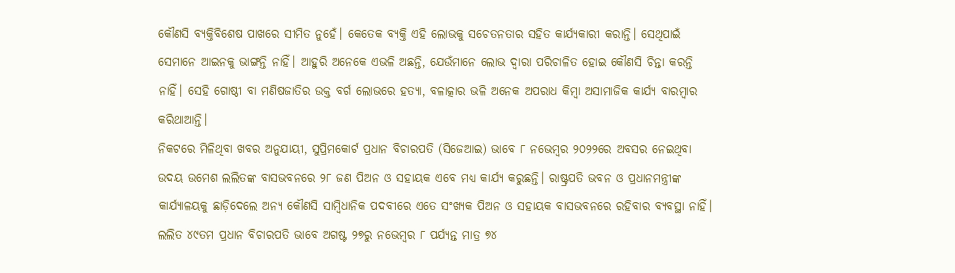କୌଣସି ବ୍ୟକ୍ତିବିଶେଷ ପାଖରେ ସୀମିତ ନୁହେଁ। କେତେକ ବ୍ୟକ୍ତି ଏହି ଲୋଭକୁ ସଚେତନତାର ସହିତ କାର୍ଯ୍ୟକାରୀ କରାନ୍ତି। ସେଥିପାଇଁ ସେମାନେ ଆଇନକୁ ଭାଙ୍ଗନ୍ତି ନାହିଁ। ଆହୁରି ଅନେକେ ଏଭଳି ଅଛନ୍ତି, ଯେଉଁମାନେ ଲୋଭ ଦ୍ୱାରା ପରିଚାଳିତ ହୋଇ କୌଣସି ଚିନ୍ତା କରନ୍ତି ନାହିଁ। ସେହି ଗୋଷ୍ଠୀ ବା ମଣିଷଜାତିର ଉକ୍ତ ବର୍ଗ ଲୋଭରେ ହତ୍ୟା, ବଳାତ୍କାର ଭଳି ଅନେକ ଅପରାଧ କିମ୍ବା ଅସାମାଜିକ କାର୍ଯ୍ୟ ବାରମ୍ବାର କରିଥାଆନ୍ତି।
ନିକଟରେ ମିଳିଥିବା ଖବର ଅନୁଯାୟୀ, ସୁପ୍ରିମକୋର୍ଟ ପ୍ରଧାନ ବିଚାରପତି (ସିଜେଆଇ) ଭାବେ ୮ ନଭେମ୍ବର ୨୦୨୨ରେ ଅବସର ନେଇଥିବା ଉଦୟ ଉମେଶ ଲଲିତଙ୍କ ବାସଭବନରେ ୨୮ ଜଣ ପିଅନ ଓ ସହାୟକ ଏବେ ମଧ୍ୟ କାର୍ଯ୍ୟ କରୁଛନ୍ତି। ରାଷ୍ଟ୍ରପତି ଭବନ ଓ ପ୍ରଧାନମନ୍ତ୍ରୀଙ୍କ କାର୍ଯ୍ୟାଳୟକୁ ଛାଡ଼ିଦେଲେ ଅନ୍ୟ କୌଣସି ସାମ୍ବିଧାନିକ ପଦବୀରେ ଏତେ ସଂଖ୍ୟକ ପିଅନ ଓ ସହାୟକ ବାସଭବନରେ ରହିବାର ବ୍ୟବସ୍ଥା ନାହିଁ। ଲଲିତ ୪୯ତମ ପ୍ରଧାନ ବିଚାରପତି ଭାବେ ଅଗଷ୍ଟ ୨୭ରୁ ନଭେମ୍ବର ୮ ପର୍ଯ୍ୟନ୍ତ ମାତ୍ର ୭୪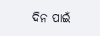ଦିନ ପାଇଁ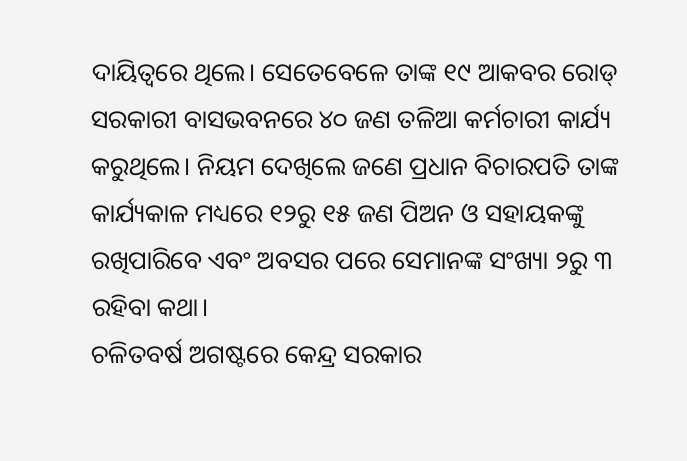ଦାୟିତ୍ୱରେ ଥିଲେ। ସେତେବେଳେ ତାଙ୍କ ୧୯ ଆକବର ରୋଡ୍‌ ସରକାରୀ ବାସଭବନରେ ୪୦ ଜଣ ତଳିଆ କର୍ମଚାରୀ କାର୍ଯ୍ୟ କରୁଥିଲେ। ନିୟମ ଦେଖିଲେ ଜଣେ ପ୍ରଧାନ ବିଚାରପତି ତାଙ୍କ କାର୍ଯ୍ୟକାଳ ମଧ୍ୟରେ ୧୨ରୁ ୧୫ ଜଣ ପିଅନ ଓ ସହାୟକଙ୍କୁ ରଖିପାରିବେ ଏବଂ ଅବସର ପରେ ସେମାନଙ୍କ ସଂଖ୍ୟା ୨ରୁ ୩ ରହିବା କଥା।
ଚଳିତବର୍ଷ ଅଗଷ୍ଟରେ କେନ୍ଦ୍ର ସରକାର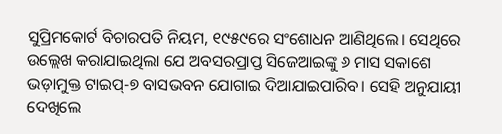ସୁପ୍ରିମକୋର୍ଟ ବିଚାରପତି ନିୟମ, ୧୯୫୯ରେ ସଂଶୋଧନ ଆଣିଥିଲେ। ସେଥିରେ ଉଲ୍ଲେଖ କରାଯାଇଥିଲା ଯେ ଅବସରପ୍ରାପ୍ତ ସିଜେଆଇଙ୍କୁ ୬ ମାସ ସକାଶେ ଭଡ଼ାମୁକ୍ତ ଟାଇପ୍‌-୭ ବାସଭବନ ଯୋଗାଇ ଦିଆଯାଇପାରିବ। ସେହି ଅନୁଯାୟୀ ଦେଖିଲେ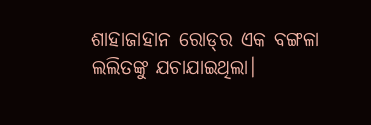ଶାହାଜାହାନ ରୋଡ୍‌ର ଏକ ବଙ୍ଗଳା ଲଲିତଙ୍କୁ ଯଚାଯାଇଥିଲା।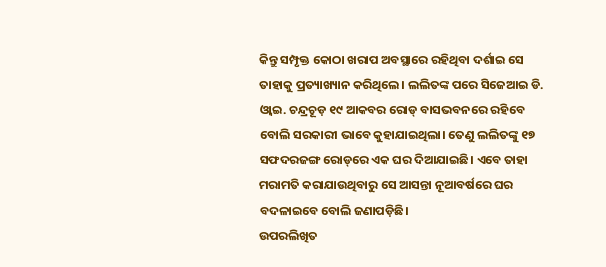କିନ୍ତୁ ସମ୍ପୃକ୍ତ କୋଠା ଖରାପ ଅବସ୍ଥାରେ ରହିଥିବା ଦର୍ଶାଇ ସେ ତାହାକୁ ପ୍ରତ୍ୟାଖ୍ୟାନ କରିଥିଲେ। ଲଲିତଙ୍କ ପରେ ସିଜେଆଇ ଡି. ଓ୍ବାଇ. ଚନ୍ଦ୍ରଚୂଡ଼ ୧୯ ଆକବର ରୋଡ୍‌ ବାସଭବନରେ ରହିବେ ବୋଲି ସରକାରୀ ଭାବେ କୁହାଯାଇଥିଲା। ତେଣୁ ଲଲିତଙ୍କୁ ୧୭ ସଫଦରଜଙ୍ଗ ରୋଡ୍‌ରେ ଏକ ଘର ଦିଆଯାଇଛି। ଏବେ ତାହା ମରାମତି କରାଯାଉଥିବାରୁ ସେ ଆସନ୍ତା ନୂଆବର୍ଷରେ ଘର ବଦଳାଇବେ ବୋଲି ଜଣାପଡ଼ିଛି।
ଉପରଲିଖିତ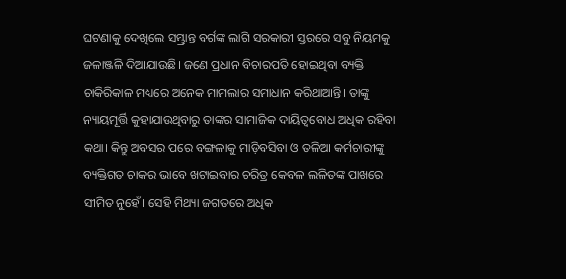ଘଟଣାକୁ ଦେଖିଲେ ସମ୍ଭ୍ରାନ୍ତ ବର୍ଗଙ୍କ ଲାଗି ସରକାରୀ ସ୍ତରରେ ସବୁ ନିୟମକୁ ଜଳାଞ୍ଜଳି ଦିଆଯାଉଛି। ଜଣେ ପ୍ରଧାନ ବିଚାରପତି ହୋଇଥିବା ବ୍ୟକ୍ତି ଚାକିରିକାଳ ମଧ୍ୟରେ ଅନେକ ମାମଲାର ସମାଧାନ କରିଥାଆନ୍ତି। ତାଙ୍କୁ ନ୍ୟାୟମୂର୍ତ୍ତି କୁହାଯାଉଥିବାରୁ ତାଙ୍କର ସାମାଜିକ ଦାୟିତ୍ୱବୋଧ ଅଧିକ ରହିବା କଥା। କିନ୍ତୁ ଅବସର ପରେ ବଙ୍ଗଳାକୁ ମାଡ଼ିବସିବା ଓ ତଳିଆ କର୍ମଚାରୀଙ୍କୁ ବ୍ୟକ୍ତିଗତ ଚାକର ଭାବେ ଖଟାଇବାର ଚରିତ୍ର କେବଳ ଲଳିତଙ୍କ ପାଖରେ ସୀମିତ ନୁହେଁ। ସେହି ମିଥ୍ୟା ଜଗତରେ ଅଧିକ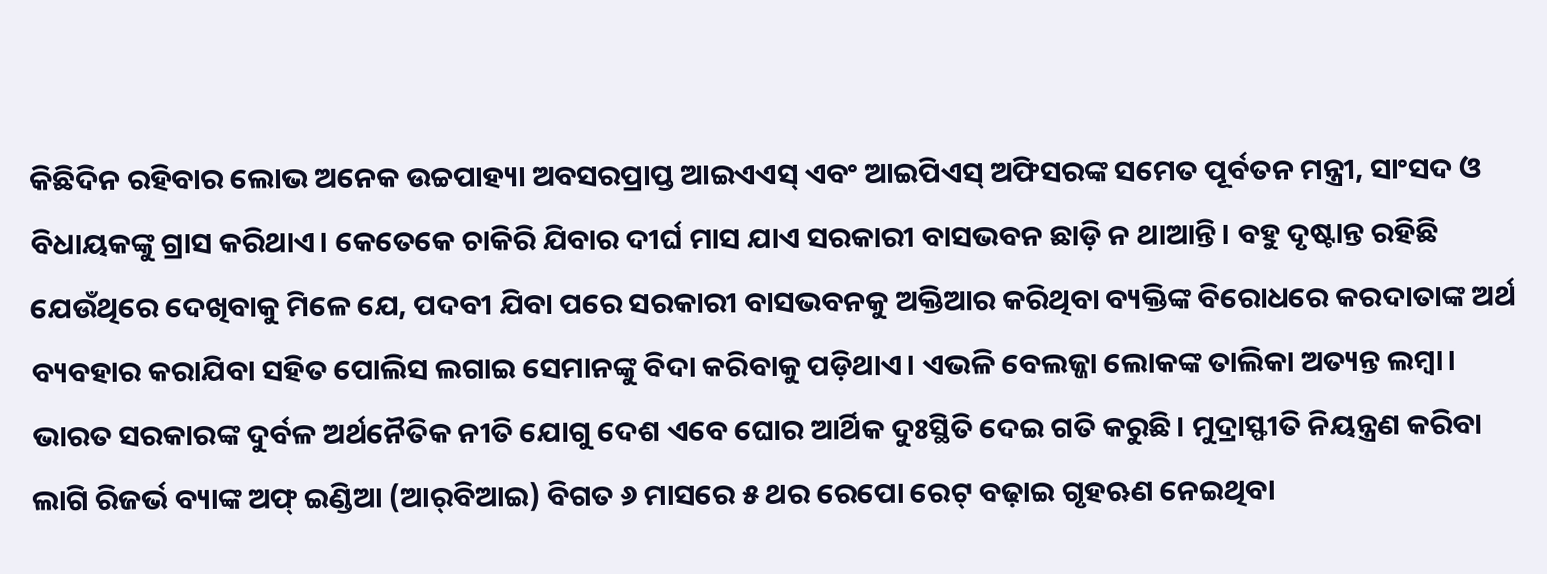କିଛିଦିନ ରହିବାର ଲୋଭ ଅନେକ ଉଚ୍ଚପାହ୍ୟା ଅବସରପ୍ରାପ୍ତ ଆଇଏଏସ୍‌ ଏବଂ ଆଇପିଏସ୍‌ ଅଫିସରଙ୍କ ସମେତ ପୂର୍ବତନ ମନ୍ତ୍ରୀ, ସାଂସଦ ଓ ବିଧାୟକଙ୍କୁ ଗ୍ରାସ କରିଥାଏ। କେତେକେ ଚାକିରି ଯିବାର ଦୀର୍ଘ ମାସ ଯାଏ ସରକାରୀ ବାସଭବନ ଛାଡ଼ି ନ ଥାଆନ୍ତି। ବହୁ ଦୃଷ୍ଟାନ୍ତ ରହିଛି ଯେଉଁଥିରେ ଦେଖିବାକୁ ମିଳେ ଯେ, ପଦବୀ ଯିବା ପରେ ସରକାରୀ ବାସଭବନକୁ ଅକ୍ତିଆର କରିଥିବା ବ୍ୟକ୍ତିଙ୍କ ବିରୋଧରେ କରଦାତାଙ୍କ ଅର୍ଥ ବ୍ୟବହାର କରାଯିବା ସହିତ ପୋଲିସ ଲଗାଇ ସେମାନଙ୍କୁ ବିଦା କରିବାକୁ ପଡ଼ିଥାଏ। ଏଭଳି ବେଲଜ୍ଜା ଲୋକଙ୍କ ତାଲିକା ଅତ୍ୟନ୍ତ ଲମ୍ବା।
ଭାରତ ସରକାରଙ୍କ ଦୁର୍ବଳ ଅର୍ଥନୈତିକ ନୀତି ଯୋଗୁ ଦେଶ ଏବେ ଘୋର ଆର୍ଥିକ ଦୁଃସ୍ଥିତି ଦେଇ ଗତି କରୁଛି। ମୁଦ୍ରାସ୍ଫୀତି ନିୟନ୍ତ୍ରଣ କରିବା ଲାଗି ରିଜର୍ଭ ବ୍ୟାଙ୍କ ଅଫ୍‌ ଇଣ୍ଡିଆ (ଆର୍‌ବିଆଇ) ବିଗତ ୬ ମାସରେ ୫ ଥର ରେପୋ ରେଟ୍‌ ବଢ଼ାଇ ଗୃହଋଣ ନେଇଥିବା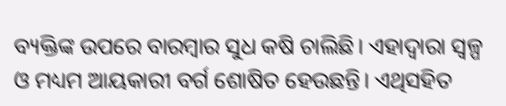ବ୍ୟକ୍ତିଙ୍କ ଉପରେ ବାରମ୍ବାର ସୁଧ କଷି ଚାଲିଛି। ଏହାଦ୍ୱାରା ସ୍ବଳ୍ପ ଓ ମଧ୍ୟମ ଆୟକାରୀ ବର୍ଗ ଶୋଷିତ ହେଉଛନ୍ତି। ଏଥିସହିତ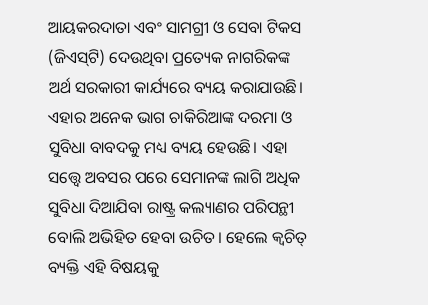ଆୟକରଦାତା ଏବଂ ସାମଗ୍ରୀ ଓ ସେବା ଟିକସ (ଜିଏସ୍‌ଟି) ଦେଉଥିବା ପ୍ରତ୍ୟେକ ନାଗରିକଙ୍କ ଅର୍ଥ ସରକାରୀ କାର୍ଯ୍ୟରେ ବ୍ୟୟ କରାଯାଉଛି। ଏହାର ଅନେକ ଭାଗ ଚାକିରିଆଙ୍କ ଦରମା ଓ ସୁବିଧା ବାବଦକୁ ମଧ୍ୟ ବ୍ୟୟ ହେଉଛି। ଏହା ସତ୍ତ୍ୱେ ଅବସର ପରେ ସେମାନଙ୍କ ଲାଗି ଅଧିକ ସୁବିଧା ଦିଆଯିବା ରାଷ୍ଟ୍ର କଲ୍ୟାଣର ପରିପନ୍ଥୀ ବୋଲି ଅଭିହିତ ହେବା ଉଚିତ। ହେଲେ କ୍ୱଚିତ୍‌ ବ୍ୟକ୍ତି ଏହି ବିଷୟକୁ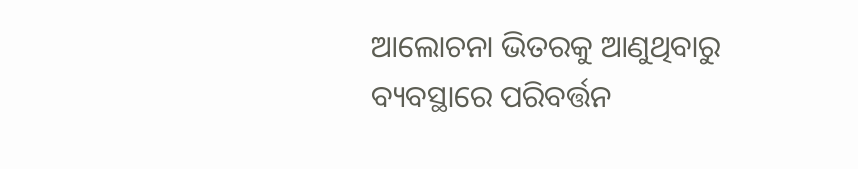ଆଲୋଚନା ଭିତରକୁ ଆଣୁଥିବାରୁ ବ୍ୟବସ୍ଥାରେ ପରିବର୍ତ୍ତନ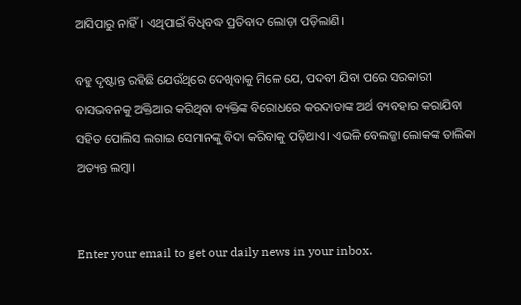ଆସିପାରୁ ନାହିଁ। ଏଥିପାଇଁ ବିଧିବଦ୍ଧ ପ୍ରତିବାଦ ଲୋଡ଼ା ପଡ଼ିଲାଣି।

ବହୁ ଦୃଷ୍ଟାନ୍ତ ରହିଛି ଯେଉଁଥିରେ ଦେଖିବାକୁ ମିଳେ ଯେ, ପଦବୀ ଯିବା ପରେ ସରକାରୀ ବାସଭବନକୁ ଅକ୍ତିଆର କରିଥିବା ବ୍ୟକ୍ତିଙ୍କ ବିରୋଧରେ କରଦାତାଙ୍କ ଅର୍ଥ ବ୍ୟବହାର କରାଯିବା ସହିତ ପୋଲିସ ଲଗାଇ ସେମାନଙ୍କୁ ବିଦା କରିବାକୁ ପଡ଼ିଥାଏ। ଏଭଳି ବେଲଜ୍ଜା ଲୋକଙ୍କ ତାଲିକା ଅତ୍ୟନ୍ତ ଲମ୍ବା।


Enter your email to get our daily news in your inbox.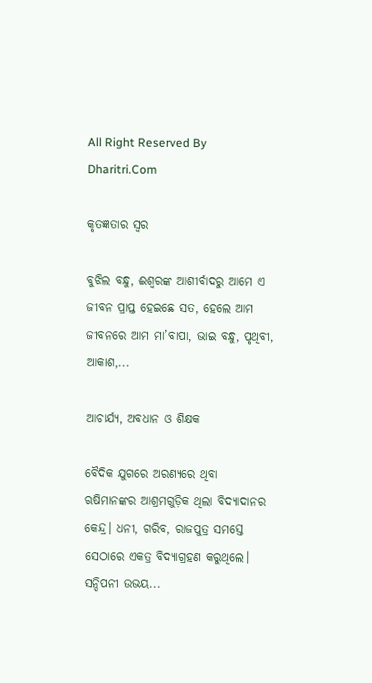All Right Reserved By Dharitri.Com

କୃତଜ୍ଞତାର ସ୍ବର

ବୁଝିଲ ବନ୍ଧୁ, ଈଶ୍ବରଙ୍କ ଆଶୀର୍ବାଦରୁ ଆମେ ଏ ଜୀବନ ପ୍ରାପ୍ତ ହେଇଛେ ସତ, ହେଲେ ଆମ ଜୀବନରେ ଆମ ମା’ବାପା, ଭାଇ ବନ୍ଧୁ, ପୃଥିବୀ, ଆକାଶ,...

ଆଚାର୍ଯ୍ୟ, ଅବଧାନ ଓ ଶିକ୍ଷକ

ବୈଦିକ ଯୁଗରେ ଅରଣ୍ୟରେ ଥିବା ଋଷିମାନଙ୍କର ଆଶ୍ରମଗୁଡ଼ିକ ଥିଲା ବିଦ୍ୟାଦାନର କେନ୍ଦ୍ର। ଧନୀ, ଗରିବ, ରାଜପୁତ୍ର ସମସ୍ତେ ସେଠାରେ ଏକତ୍ର ବିଦ୍ୟାଗ୍ରହଣ କରୁଥିଲେ। ସନ୍ଦିପନୀ ଉଭୟ...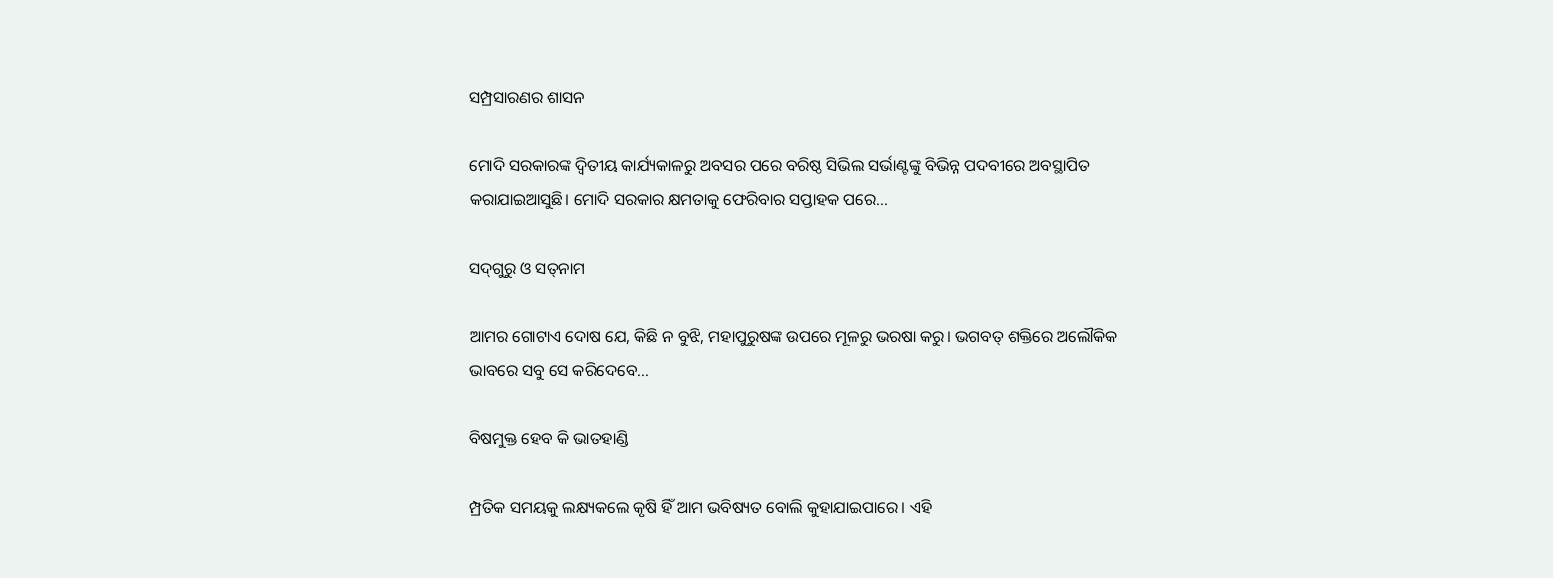ସମ୍ପ୍ରସାରଣର ଶାସନ

ମୋଦି ସରକାରଙ୍କ ଦ୍ୱିତୀୟ କାର୍ଯ୍ୟକାଳରୁ ଅବସର ପରେ ବରିଷ୍ଠ ସିଭିଲ ସର୍ଭାଣ୍ଟଙ୍କୁ ବିଭିନ୍ନ ପଦବୀରେ ଅବସ୍ଥାପିତ କରାଯାଇଆସୁଛି। ମୋଦି ସରକାର କ୍ଷମତାକୁ ଫେରିବାର ସପ୍ତାହକ ପରେ...

ସଦ୍‌ଗୁରୁ ଓ ସତ୍‌ନାମ

ଆମର ଗୋଟାଏ ଦୋଷ ଯେ, କିଛି ନ ବୁଝି, ମହାପୁରୁଷଙ୍କ ଉପରେ ମୂଳରୁ ଭରଷା କରୁ। ଭଗବତ୍‌ ଶକ୍ତିରେ ଅଲୌକିକ ଭାବରେ ସବୁ ସେ କରିଦେବେ...

ବିଷମୁକ୍ତ ହେବ କି ଭାତହାଣ୍ଡି

ମ୍ପ୍ରତିକ ସମୟକୁ ଲକ୍ଷ୍ୟକଲେ କୃଷି ହିଁ ଆମ ଭବିଷ୍ୟତ ବୋଲି କୁହାଯାଇପାରେ। ଏହି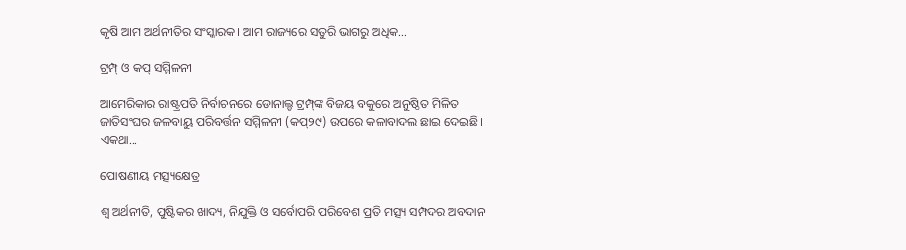କୃଷି ଆମ ଅର୍ଥନୀତିର ସଂସ୍କାରକ। ଆମ ରାଜ୍ୟରେ ସତୁରି ଭାଗରୁ ଅଧିକ...

ଟ୍ରମ୍ପ୍‌ ଓ କପ୍‌ ସମ୍ମିଳନୀ

ଆମେରିକାର ରାଷ୍ଟ୍ରପତି ନିର୍ବାଚନରେ ଡୋନାଲ୍ଡ ଟ୍ରମ୍ପ୍‌ଙ୍କ ବିଜୟ ବକୁରେ ଅନୁଷ୍ଠିତ ମିଳିତ ଜାତିସଂଘର ଜଳବାୟୁ ପରିବର୍ତ୍ତନ ସମ୍ମିଳନୀ (କପ୍‌୨୯) ଉପରେ କଳାବାଦଲ ଛାଇ ଦେଇଛି। ଏକଥା...

ପୋଷଣୀୟ ମତ୍ସ୍ୟକ୍ଷେତ୍ର

ଶ୍ୱ ଅର୍ଥନୀତି, ପୁଷ୍ଟିକର ଖାଦ୍ୟ, ନିଯୁକ୍ତି ଓ ସର୍ବୋପରି ପରିବେଶ ପ୍ରତି ମତ୍ସ୍ୟ ସମ୍ପଦର ଅବଦାନ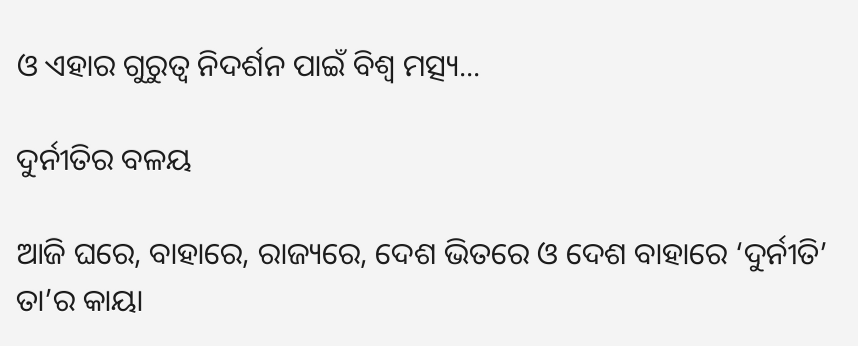ଓ ଏହାର ଗୁରୁତ୍ୱ ନିଦର୍ଶନ ପାଇଁ ବିଶ୍ୱ ମତ୍ସ୍ୟ...

ଦୁର୍ନୀତିର ବଳୟ

ଆଜି ଘରେ, ବାହାରେ, ରାଜ୍ୟରେ, ଦେଶ ଭିତରେ ଓ ଦେଶ ବାହାରେ ‘ଦୁର୍ନୀତି’ ତା’ର କାୟା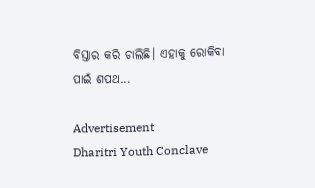ବିସ୍ତାର କରି ଚାଲିଛି। ଏହାକୁ ରୋକିବା ପାଇଁ ଶପଥ...

Advertisement
Dharitri Youth Conclave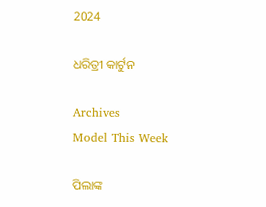2024

ଧରିତ୍ରୀ କାର୍ଟୁନ

Archives
Model This Week

ପିଲାଙ୍କ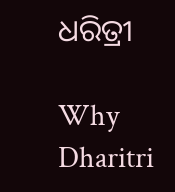ଧରିତ୍ରୀ

Why Dharitri